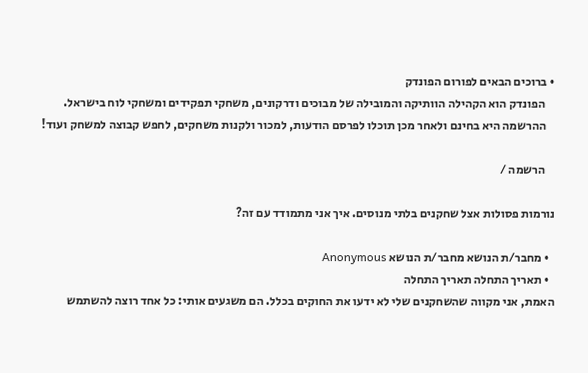• ברוכים הבאים לפורום הפונדק
    הפונדק הוא הקהילה הוותיקה והמובילה של מבוכים ודרקונים, משחקי תפקידים ומשחקי לוח בישראל.
    ההרשמה היא בחינם ולאחר מכן תוכלו לפרסם הודעות, למכור ולקנות משחקים, לחפש קבוצה למשחק ועוד!

    הרשמה /

נורמות פסולות אצל שחקנים בלתי מנוסים. איך אני מתמודד עם זה?

  • מחבר/ת הנושא מחבר/ת הנושא Anonymous
  • תאריך התחלה תאריך התחלה
האמת, אני מקווה שהשחקנים שלי לא ידעו את החוקים בכלל. הם משגעים אותי: כל אחד רוצה להשתמש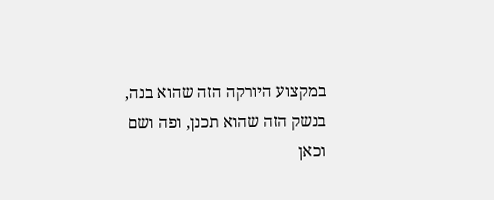במקצוע היורקה הזה שהוא בנה, בנשק הזה שהוא תכנן, ופה ושם וכאן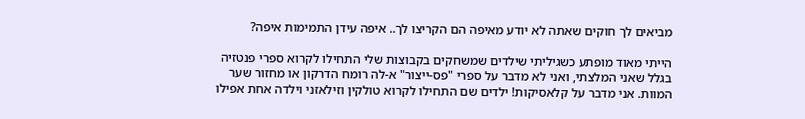מביאים לך חוקים שאתה לא יודע מאיפה הם הקריצו לך.. איפה עידן התמימות איפה?

הייתי מאוד מופתע כשגיליתי שילדים שמשחקים בקבוצות שלי התחילו לקרוא ספרי פנטזיה בגלל שאני המלצתי, ואני לא מדבר על ספרי "פס-ייצור" א-לה רומח הדרקון או מחזור שער המוות. אני מדבר על קלאסיקות! ילדים שם התחילו לקרוא טולקין וזילאזני וילדה אחת אפילו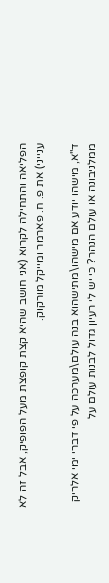הפליאה והתחילה לקרוא (אני חושב שהיא קצת קופצת מעל הפופיק, אבל זה לא ענייני) את פ. ח. פארמר ומייקל מורקוק.

ד"א, מישהו יודע אם מישהו\מתישהוא בנה עולם\מערכה על פי דברי ימי אלריק ממלניבונה או עולם הנהר? כי יש לי רעיון גדול לבנות עולם על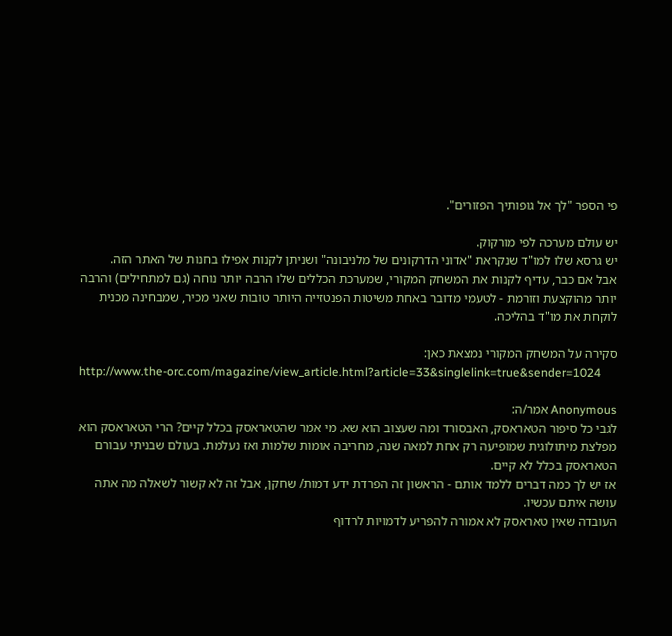פי הספר "לך אל גופותיך הפזורים".

יש עולם מערכה לפי מורקוק.
יש גרסא שלו למו"ד שנקראת "אדוני הדרקונים של מלניבונה" ושניתן לקנות אפילו בחנות של האתר הזה.
אבל אם כבר, עדיף לקנות את המשחק המקורי, שמערכת הכללים שלו הרבה יותר נוחה (גם למתחילים) והרבה יותר מהוקצעת וזורמת - לטעמי מדובר באחת משיטות הפנטזייה היותר טובות שאני מכיר, שמבחינה מכנית לוקחת את מו"ד בהליכה.

סקירה על המשחק המקורי נמצאת כאן:
http://www.the-orc.com/magazine/view_article.html?article=33&singlelink=true&sender=1024

Anonymous אמר/ה:
לגבי כל סיפור הטאראסק, האבסורד ומה שעצוב הוא שא. מי אמר שהטאראסק בכלל קיים? הרי הטאראסק הוא מפלצת מיתולוגית שמופיעה רק אחת למאה שנה, מחריבה אומות שלמות ואז נעלמת. בעולם שבניתי עבורם הטאראסק בכלל לא קיים.
אז יש לך כמה דברים ללמד אותם - הראשון זה הפרדת ידע דמות/ שחקן, אבל זה לא קשור לשאלה מה אתה עושה איתם עכשיו.
העובדה שאין טאראסק לא אמורה להפריע לדמויות לרדוף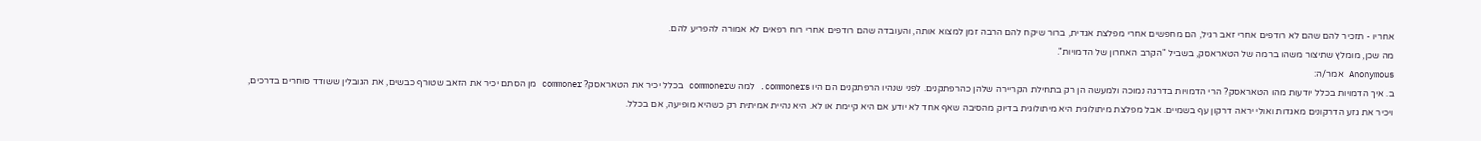אחריו - תזכיר להם שהם לא רודפים אחרי זאב רגיל, הם מחפשים אחרי מפלצת אגדית, ברור שיקח להם הרבה זמן למצוא אותה, והעובדה שהם רודפים אחרי רוח רפאים לא אמורה להפריע להם.
מה שכן, מומלץ שתיצור משהו ברמה של הטאראסק, בשביל "הקרב האחרון של הדמויות".
Anonymous אמר/ה:
ב. איך הדמויות בכלל יודעות מהו הטאראסק? הרי הדמויות בדרגה נמוכה ולמעשה הן רק בתחילת הקריירה שלהן כהרפתקנים. לפני שנהיו הרפתקנים הם היו commoners. למה שcommoner בכלל יכיר את הטאראסק? commoner מן הסתם יכיר את הזאב שטורף כבשים, את הגובלין ששודד סוחרים בדרכים, ויכיר את גזע הדרקונים מאגדות ואולי יראה דרקון עף בשמיים. אבל מפלצת מיתולוגית היא מיתולוגית בדיוק מהסיבה שאף אחד לא יודע אם היא קיימת או לא. היא נהיית אמיתית רק כשהיא מופיעה, אם בכלל.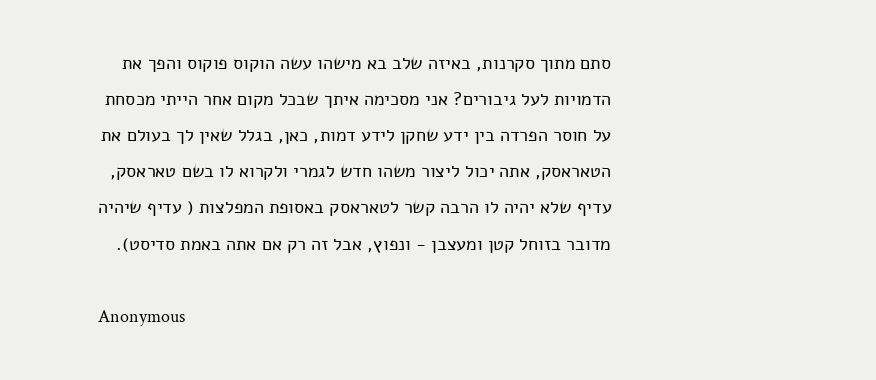סתם מתוך סקרנות, באיזה שלב בא מישהו עשה הוקוס פוקוס והפך את הדמויות לעל גיבורים? אני מסכימה איתך שבכל מקום אחר הייתי מכסחת על חוסר הפרדה בין ידע שחקן לידע דמות, כאן, בגלל שאין לך בעולם את הטאראסק, אתה יכול ליצור משהו חדש לגמרי ולקרוא לו בשם טאראסק, עדיף שלא יהיה לו הרבה קשר לטאראסק באסופת המפלצות ( עדיף שיהיה מדובר בזוחל קטן ומעצבן - ונפוץ, אבל זה רק אם אתה באמת סדיסט).

Anonymous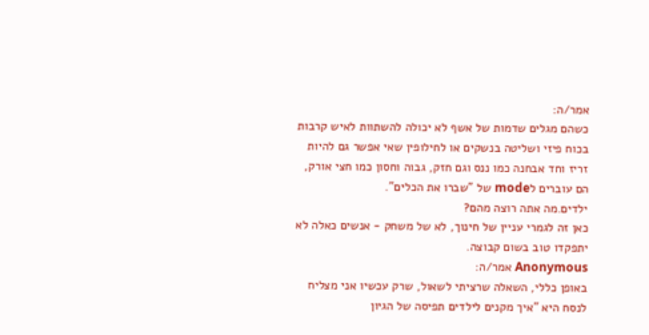אמר/ה:
כשהם מגלים שדמות של אשף לא יכולה להשתוות לאיש קרבות בכוח פיזי ושליטה בנשקים או לחילופין שאי אפשר גם להיות זריז וחד אבחנה כמו ננס וגם חזק, גבוה וחסון כמו חצי אורק, הם עוברים לmode של "שברו את הכלים".
ילדים.מה אתה רוצה מהם?
כאן זה לגמרי עניין של חינוך, לא של משחק - אנשים כאלה לא יתפקדו טוב בשום קבוצה.
Anonymous אמר/ה:
באופן כללי, השאלה שרציתי לשאול, שרק עכשיו אני מצליח לנסח היא "איך מקנים לילדים תפיסה של הגיון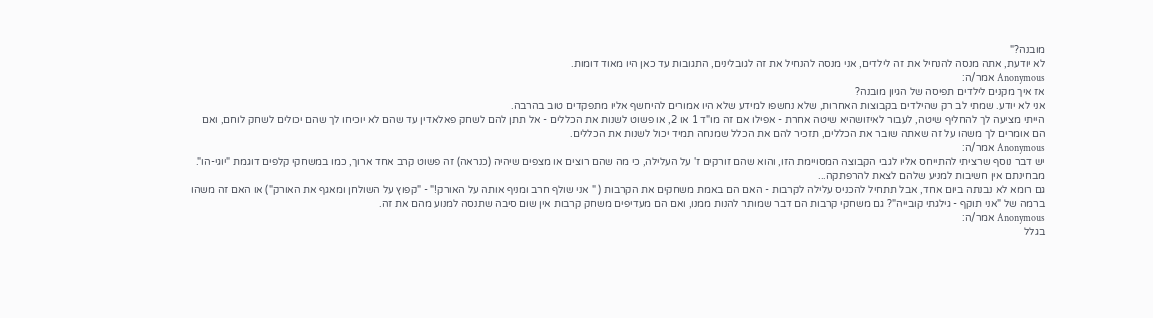מובנה?"
לא יודעת, אתה מנסה להנחיל את זה לילדים, אני מנסה להנחיל את זה לגובלינים, התגובות עד כאן היו מאוד דומות.
Anonymous אמר/ה:
אז איך מקנים לילדים תפיסה של הגיון מובנה?
אני לא יודע. שמתי לב רק שהילדים בקבוצות האחרות, שלא נחשפו למידע שלא היו אמורים להיחשף אליו מתפקדים טוב בהרבה.
הייתי מציעה לך להחליף שיטה, לעבור לאיזושהיא שיטה אחרת - אפילו אם זה מו"ד 1 או 2, או פשוט לשנות את הכללים - אל תתן להם לשחק פאלאדין עד שהם לא יוכיחו לך שהם יכולים לשחק לוחם, ואם הם אומרים לך משהו על זה שאתה שובר את הכללים, תזכיר להם את הכלל שמנחה תמיד יכול לשנות את הכללים.
Anonymous אמר/ה:
יש דבר נוסף שרציתי להתייחס אליו לגבי הקבוצה המסויימת הזו, והוא שהם זורקים ז' על העלילה, כי מה שהם רוצים או מצפים שיהיה (כנראה) זה פשוט קרב אחד ארוך, כמו במשחקי קלפים דוגמת "יוגי-הו". מבחינתם אין חשיבות למניע שלהם לצאת להרפתקה...
גם רומא לא נבנתה ביום אחד, אבל תתחיל להכניס עלילה לקרבות - האם הם באמת משחקים את הקרבות ( " אני שולף חרב ומניף אותה על האורק!" - "קפוץ על השולחן ומאגף את האורק") או האם זה משהו ברמה של "אני תוקף - גילגתי קובייה"? גם משחקי קרבות הם דבר שמותר להנות ממנו, ואם הם מעדיפים משחק קרבות אין שום סיבה שתנסה למנוע מהם את זה.
Anonymous אמר/ה:
בגלל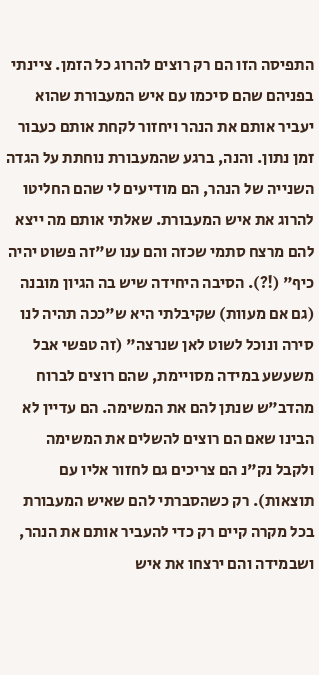התפיסה הזו הם רק רוצים להרוג כל הזמן. ציינתי בפניהם שהם סיכמו עם איש המעבורת שהוא יעביר אותם את הנהר ויחזור לקחת אותם כעבור זמן נתון. והנה, ברגע שהמעבורת נוחתת על הגדה השנייה של הנהר, הם מודיעים לי שהם החליטו להרוג את איש המעבורת. שאלתי אותם מה ייצא להם מרצח סתמי שכזה והם ענו ש"זה פשוט יהיה כיף" (!?). הסיבה היחידה שיש בה הגיון מובנה (גם אם מעוות) שקיבלתי היא ש"ככה תהיה לנו סירה ונוכל לשוט לאן שנרצה" (זה טפשי אבל משעשע במידה מסויימת, שהם רוצים לברוח מהדב"ש שנתן להם את המשימה. הם עדיין לא הבינו שאם הם רוצים להשלים את המשימה ולקבל נק"נ הם צריכים גם לחזור אליו עם תוצאות). רק כשהסברתי להם שאיש המעבורת בכל מקרה קיים רק כדי להעביר אותם את הנהר, ושבמידה והם ירצחו את איש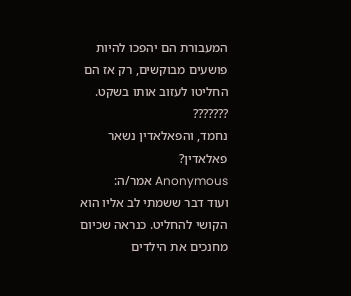המעבורת הם יהפכו להיות פושעים מבוקשים, רק אז הם החליטו לעזוב אותו בשקט.
???????
נחמד, והפאלאדין נשאר פאלאדין?
Anonymous אמר/ה:
ועוד דבר ששמתי לב אליו הוא הקושי להחליט. כנראה שכיום מחנכים את הילדים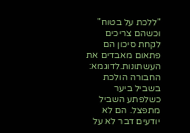"ללכת על בטוח" וכשהם צריכים לקחת סיכון הם פתאום מאבדים את העשתונות.לדוגמא: החבורה הולכת בשביל ביער כשלפתע השביל מתפצל. הם לא יודעים דבר לא על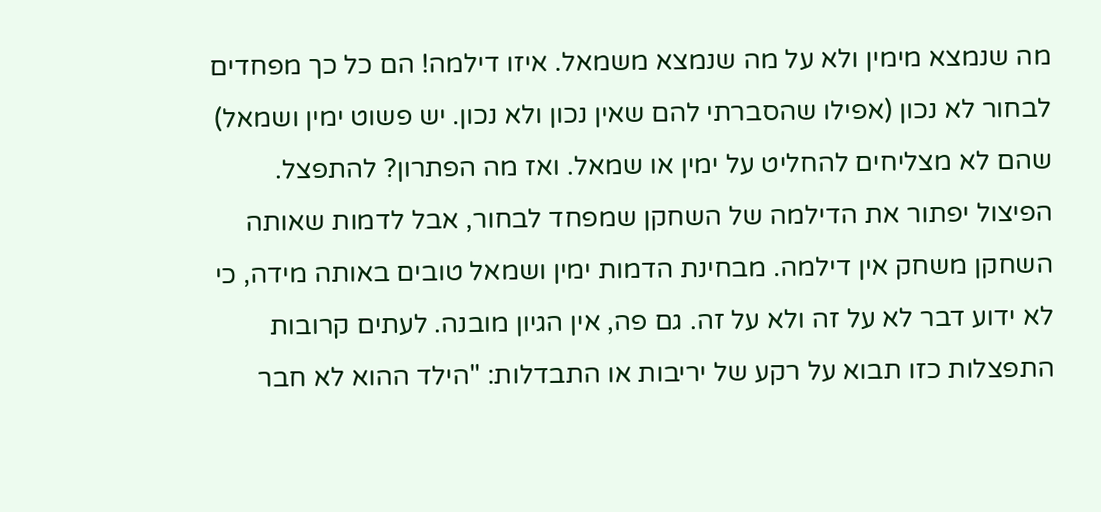מה שנמצא מימין ולא על מה שנמצא משמאל. איזו דילמה! הם כל כך מפחדים לבחור לא נכון (אפילו שהסברתי להם שאין נכון ולא נכון. יש פשוט ימין ושמאל) שהם לא מצליחים להחליט על ימין או שמאל. ואז מה הפתרון? להתפצל. הפיצול יפתור את הדילמה של השחקן שמפחד לבחור, אבל לדמות שאותה השחקן משחק אין דילמה. מבחינת הדמות ימין ושמאל טובים באותה מידה, כי לא ידוע דבר לא על זה ולא על זה. גם פה, אין הגיון מובנה. לעתים קרובות התפצלות כזו תבוא על רקע של יריבות או התבדלות: "הילד ההוא לא חבר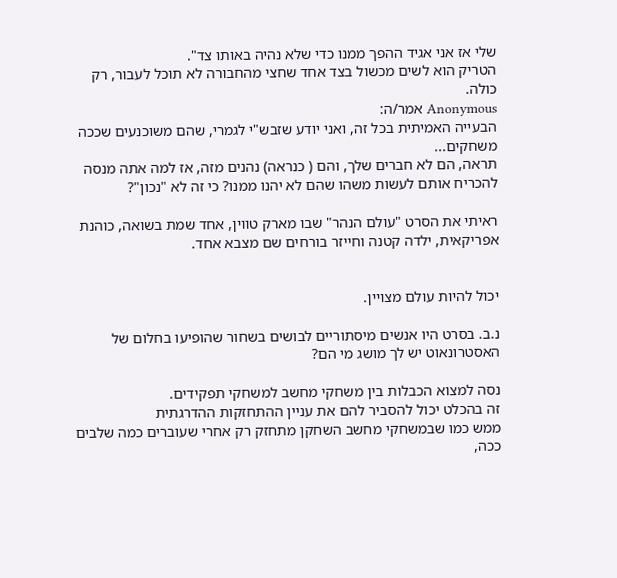שלי אז אני אגיד ההפך ממנו כדי שלא נהיה באותו צד".
הטריק הוא לשים מכשול בצד אחד שחצי מהחבורה לא תוכל לעבור, רק כולה.
Anonymous אמר/ה:
הבעייה האמיתית בכל זה, ואני יודע שזבש"י לגמרי, שהם משוכנעים שככה משחקים...
תראה, הם לא חברים שלך, והם ( כנראה) נהנים מזה, אז למה אתה מנסה להכריח אותם לעשות משהו שהם לא יהנו ממנו? כי זה לא "נכון"?

ראיתי את הסרט "עולם הנהר" שבו מארק טווין, אחד שמת בשואה, כוהנת אפריקאית, ילדה קטנה וחייזר בורחים שם מצבא אחד.


יכול להיות עולם מצויין.

נ.ב. בסרט היו אנשים מיסתוריים לבושים בשחור שהופיעו בחלום של האסטרונאוט יש לך מושג מי הם?

נסה למצוא הכבלות בין משחקי מחשב למשחקי תפקידים.
זה בהכלט יכול להסביר להם את עניין ההתחזקות ההדרגתית
ממש כמו שבמשחקי מחשב השחקן מתחזק רק אחרי שעוברים כמה שלבים ככה,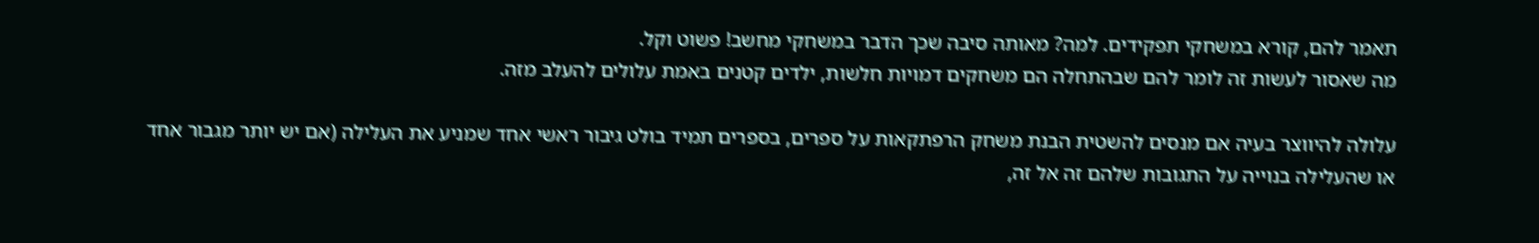תאמר להם, קורא במשחקי תפקידים. למה? מאותה סיבה שכך הדבר במשחקי מחשב! פשוט וקל.
מה שאסור לעשות זה לומר להם שבהתחלה הם משחקים דמויות חלשות, ילדים קטנים באמת עלולים להעלב מזה.

עלולה להיווצר בעיה אם מנסים להשטית הבנת משחק הרפתקאות על ספרים, בספרים תמיד בולט גיבור ראשי אחד שמניע את העלילה (אם יש יותר מגבור אחד או שהעלילה בנוייה על התגובות שלהם זה אל זה,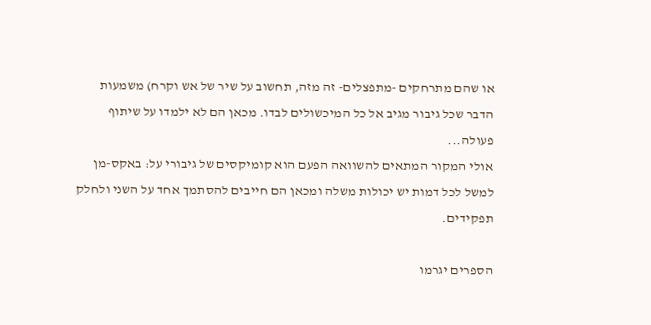או שהם מתרחקים -מתפצלים- זה מזה, תחשוב על שיר של אש וקרח) משמעות הדבר שכל גיבור מגיב אל כל המיכשולים לבדו. מכאן הם לא ילמדו על שיתוף פעולה...
אולי המקור המתאים להשוואה הפעם הוא קומיקסים של גיבורי על: באקס-מן למשל לכל דמות יש יכולות משלה ומכאן הם חייבים להסתמך אחד על השני ולחלק תפקידים.

הספרים יגרמו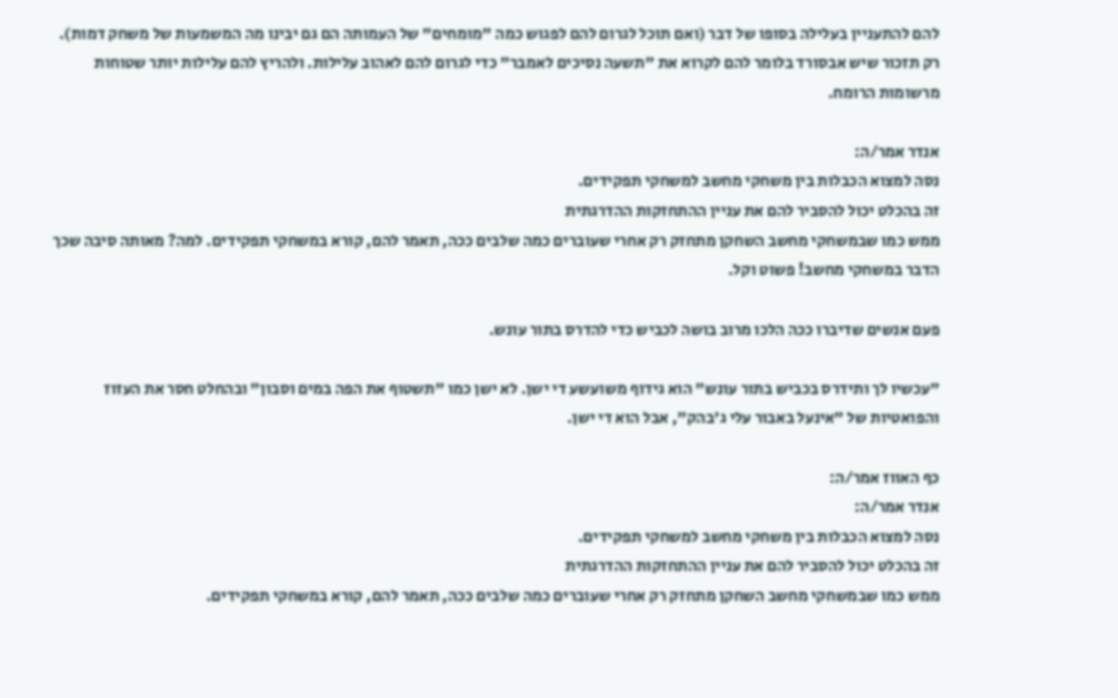להם להתעניין בעלילה בסופו של דבר (ואם תוכל לגרום להם לפגוש כמה "מומחים" של העמותה הם גם יבינו מה המשמעות של משחק דמות). רק תזכור שיש אבסורד בלומר להם לקרוא את "תשעה נסיכים לאמבר" כדי לגרום להם לאהוב עלילות. ולהריץ להם עלילות יותר שטוחות מרשומות הרומח.

אנדר אמר/ה:
נסה למצוא הכבלות בין משחקי מחשב למשחקי תפקידים.
זה בהכלט יכול להסביר להם את עניין ההתחזקות ההדרגתית
ממש כמו שבמשחקי מחשב השחקן מתחזק רק אחרי שעוברים כמה שלבים ככה, תאמר להם, קורא במשחקי תפקידים. למה? מאותה סיבה שכך הדבר במשחקי מחשב! פשוט וקל.

פעם אנשים שדיברו ככה הלכו מרוב בושה לכביש כדי להדרס בתור עונש.

"עכשיו לך ותידרס בכביש בתור עונש" הוא גידוף משועשע די ישן. לא ישן כמו "תשטוף את הפה במים וסבון" ובהחלט חסר את העזוז והפואטיות של "אינעל באבור עלי ג'בהק", אבל הוא די ישן.

כף האווז אמר/ה:
אנדר אמר/ה:
נסה למצוא הכבלות בין משחקי מחשב למשחקי תפקידים.
זה בהכלט יכול להסביר להם את עניין ההתחזקות ההדרגתית
ממש כמו שבמשחקי מחשב השחקן מתחזק רק אחרי שעוברים כמה שלבים ככה, תאמר להם, קורא במשחקי תפקידים.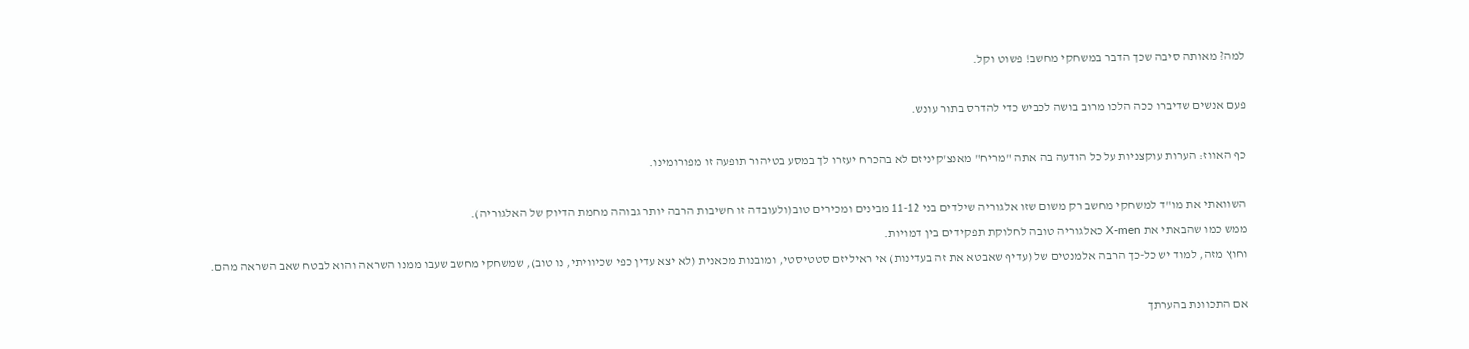למה? מאותה סיבה שכך הדבר במשחקי מחשב! פשוט וקל.

פעם אנשים שדיברו ככה הלכו מרוב בושה לכביש כדי להדרס בתור עונש.

כף האווז: הערות עוקצניות על כל הודעה בה אתה "מריח" מאנצ'קיניזם לא בהכרח יעזרו לך במסע בטיהור תופעה זו מפורומינו.

השוואתי את מו"ד למשחקי מחשב רק משום שזו אלגוריה שילדים בני 11-12 מבינים ומכירים טוב(ולעובדה זו חשיבות הרבה יותר גבוהה מחמת הדיוק של האלגוריה).
ממש כמו שהבאתי את X-men כאלגוריה טובה לחלוקת תפקידים בין דמויות.
וחוץ מזה, למוד יש כל-כך הרבה אלמנטים של (עדיף שאבטא את זה בעדינות) אי ראיליזם סטטיסטי, ומובנות מכאנית (לא יצא עדין כפי שכיוויתי, נו טוב), שמשחקי מחשב שעבו ממנו השראה והוא לבטח שאב השראה מהם.

אם התכוונת בהערתך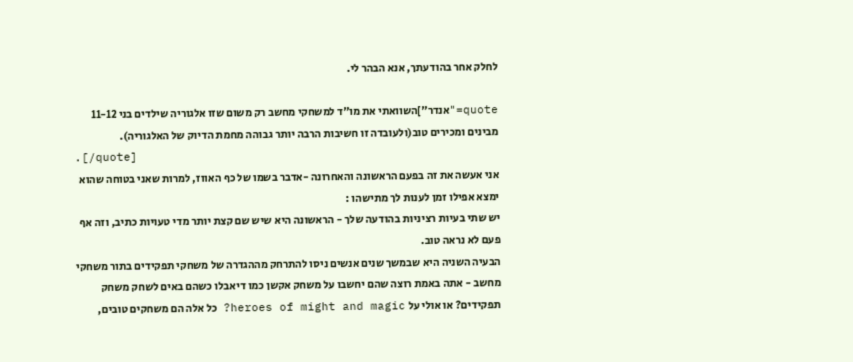לחלק אחר בהודעתך, אנא הבהר לי.

quote="אנדר"]השוואתי את מו"ד למשחקי מחשב רק משום שזו אלגוריה שילדים בני 11-12 מבינים ומכירים טוב(ולעובדה זו חשיבות הרבה יותר גבוהה מחמת הדיוק של האלגוריה).
.[/quote]
אני אעשה את זה בפעם הראשונה והאחרונה -אדבר בשמו של כף האווז, למרות שאני בטוחה שהוא ימצא אפילו זמן לענות לך מתישהו :
יש שתי בעיות רציניות בהודעה שלך - הראשונה היא שיש שם קצת יותר מדי טעויות כתיב, וזה אף פעם לא נראה טוב.
הבעיה השניה היא שבמשך שנים אנשים ניסו להתרחק מההגדרה של משחקי תפקידים בתור משחקי מחשב - אתה באמת רוצה שהם יחשבו על משחק אקשן כמו דיאבלו כשהם באים לשחק משחק תפקידים? או אולי על heroes of might and magic? כל אלה הם משחקים טובים,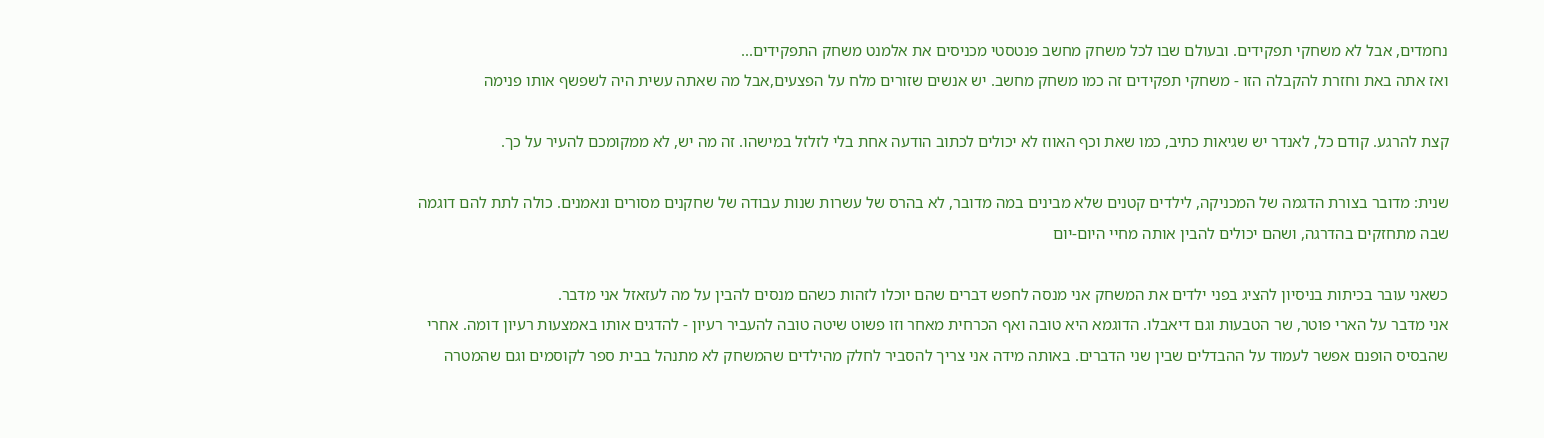נחמדים, אבל לא משחקי תפקידים. ובעולם שבו לכל משחק מחשב פנטסטי מכניסים את אלמנט משחק התפקידים...
ואז אתה באת וחזרת להקבלה הזו - משחקי תפקידים זה כמו משחק מחשב. יש אנשים שזורים מלח על הפצעים,אבל מה שאתה עשית היה לשפשף אותו פנימה

קצת להרגע. קודם כל, לאנדר יש שגיאות כתיב, כמו שאת וכף האווז לא יכולים לכתוב הודעה אחת בלי לזלזל במישהו. זה מה יש, לא ממקומכם להעיר על כך.

שנית: מדובר בצורת הדגמה של המכניקה, לילדים קטנים שלא מבינים במה מדובר, לא בהרס של עשרות שנות עבודה של שחקנים מסורים ונאמנים. כולה לתת להם דוגמה שבה מתחזקים בהדרגה, ושהם יכולים להבין אותה מחיי היום-יום

כשאני עובר בכיתות בניסיון להציג בפני ילדים את המשחק אני מנסה לחפש דברים שהם יוכלו לזהות כשהם מנסים להבין על מה לעזאזל אני מדבר.
אני מדבר על הארי פוטר, שר הטבעות וגם דיאבלו. הדוגמא היא טובה ואף הכרחית מאחר וזו פשוט שיטה טובה להעביר רעיון - להדגים אותו באמצעות רעיון דומה. אחרי שהבסיס הופנם אפשר לעמוד על ההבדלים שבין שני הדברים. באותה מידה אני צריך להסביר לחלק מהילדים שהמשחק לא מתנהל בבית ספר לקוסמים וגם שהמטרה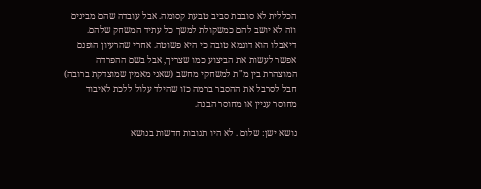הכללית לא סובבת סביב טבעת קסומה. אבל עובדה שהם מבינים וזה לא יושב להם כמשקולת למשך כל עתיד המשחק שלהם.
דיאבלו הוא דוגמא טובה כי היא פשוטה. אחרי שהרעיון הופנם אפשר לעשות את הביצוע כמו שצריך, אבל בשם ההפרדה המוצהרת בין מ"ת למשחקי מחשב (שאני מאמין שמוצדקת ברובה) חבל לסרבל את ההסבר ברמה כזו שהילד עלול ללכת לאיבוד מחוסר עניין או מחוסר הבנה.

נושא ישן: שלום . לא היו תגובות חדשות בנושא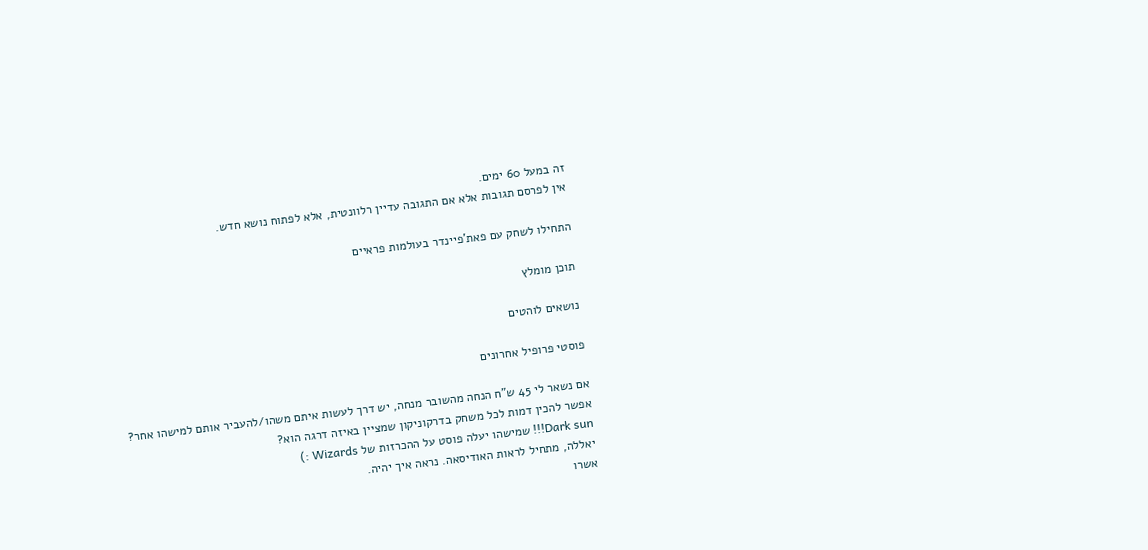זה במעל 60 ימים.
אין לפרסם תגובות אלא אם התגובה עדיין רלוונטית, אלא לפתוח נושא חדש.

התחילו לשחק עם פאת'פיינדר בעולמות פראיים

תוכן מומלץ

נושאים לוהטים

פוסטי פרופיל אחרונים

אם נשאר לי 45 ש"ח הנחה מהשובר מנחה, יש דרך לעשות איתם משהו/להעביר אותם למישהו אחר?
אפשר להכין דמות לכל משחק בדרקוניקון שמציין באיזה דרגה הוא?
Dark sun!!! שמישהו יעלה פוסט על ההכרזות של Wizards :)
יאללה, מתחיל לראות האודיסאה. נראה איך יהיה.
אשרו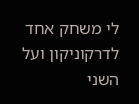לי משחק אחד לדרקוניקון ועל השני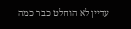עדיין לא הוחלט כבר כמה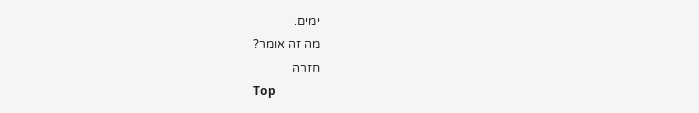ימים.
מה זה אומר?
חזרה
Top